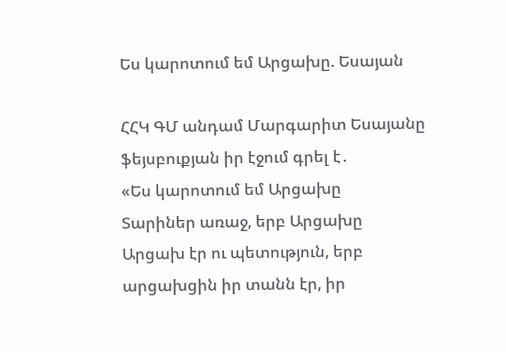Ես կարոտում եմ Արցախը. Եսայան

ՀՀԿ ԳՄ անդամ Մարգարիտ Եսայանը ֆեյսբուքյան իր էջում գրել է․
«Ես կարոտում եմ Արցախը
Տարիներ առաջ, երբ Արցախը Արցախ էր ու պետություն, երբ արցախցին իր տանն էր, իր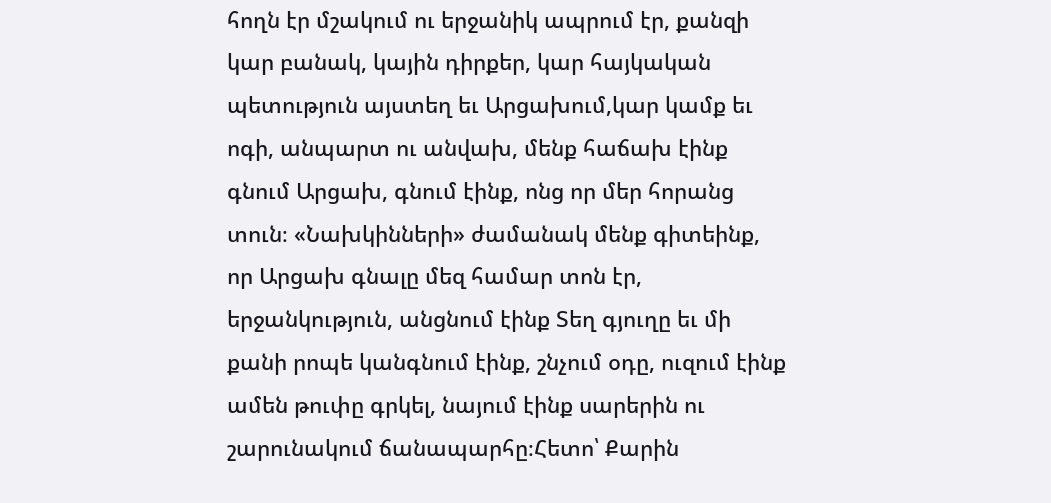հողն էր մշակում ու երջանիկ ապրում էր, քանզի կար բանակ, կային դիրքեր, կար հայկական պետություն այստեղ եւ Արցախում,կար կամք եւ ոգի, անպարտ ու անվախ, մենք հաճախ էինք գնում Արցախ, գնում էինք, ոնց որ մեր հորանց տուն։ «Նախկինների» ժամանակ մենք գիտեինք, որ Արցախ գնալը մեզ համար տոն էր, երջանկություն, անցնում էինք Տեղ գյուղը եւ մի քանի րոպե կանգնում էինք, շնչում օդը, ուզում էինք ամեն թուփը գրկել, նայում էինք սարերին ու շարունակում ճանապարհը։Հետո՝ Քարին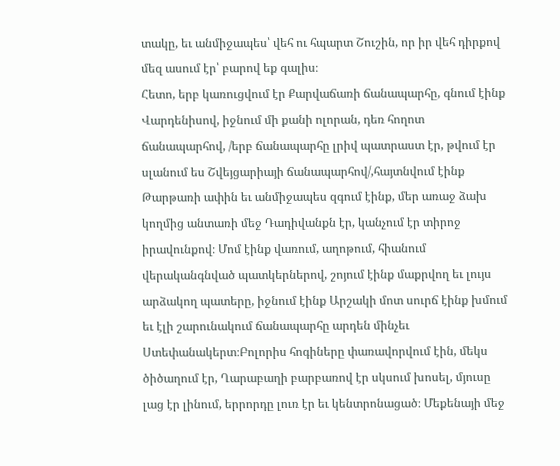տակը, եւ անմիջապես՝ վեհ ու հպարտ Շուշին, որ իր վեհ դիրքով մեզ ասում էր՝ բարով եք գալիս։
Հետո, երբ կառուցվում էր Քարվաճառի ճանապարհը, գնում էինք Վարդենիսով, իջնում մի քանի ոլորան, դեռ հողոտ ճանապարհով, /երբ ճանապարհը լրիվ պատրաստ էր, թվում էր սլանում ես Շվեյցարիայի ճանապարհով/,հայտնվում էինք Թարթառի ափին եւ անմիջապես զգում էինք, մեր առաջ ձախ կողմից անտառի մեջ Դադիվանքն էր, կանչում էր տիրոջ իրավունքով։ Մոմ էինք վառում, աղոթում, հիանում վերականգնված պատկերներով, շոյում էինք մաքրվող եւ լույս արձակող պատերը, իջնում էինք Արշակի մոտ սուրճ էինք խմում եւ էլի շարունակում ճանապարհը արդեն մինչեւ Ստեփանակերտ։Բոլորիս հոգիները փառավորվում էին, մեկս ծիծաղում էր, Ղարաբաղի բարբառով էր սկսում խոսել, մյուսը լաց էր լինում, երրորդը լուռ էր եւ կենտրոնացած։ Մեքենայի մեջ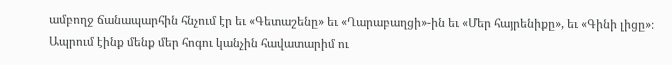ամբողջ ճանապարհին հնչում էր եւ «Գետաշենը» եւ «Ղարաբաղցի»-ին եւ «Մեր հայրենիքը», եւ «Գինի լիցը»։ Ապրում էինք մենք մեր հոգու կանչին հավատարիմ ու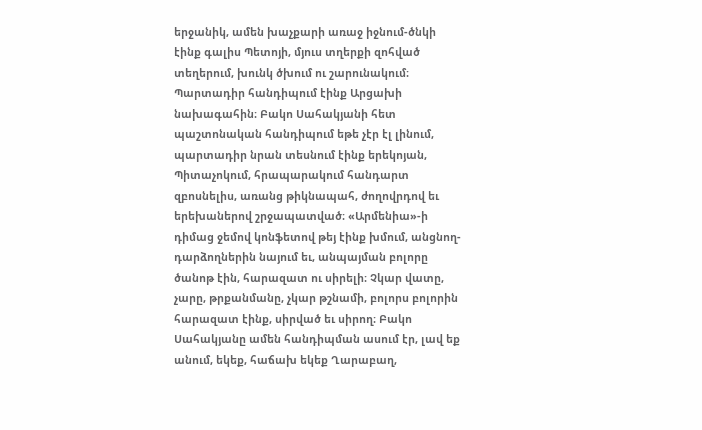երջանիկ, ամեն խաչքարի առաջ իջնում-ծնկի էինք գալիս Պետոյի, մյուս տղերքի զոհված տեղերում, խունկ ծխում ու շարունակում։
Պարտադիր հանդիպում էինք Արցախի նախագահին։ Բակո Սահակյանի հետ պաշտոնական հանդիպում եթե չէր էլ լինում, պարտադիր նրան տեսնում էինք երեկոյան, Պիտաչոկում, հրապարակում հանդարտ զբոսնելիս, առանց թիկնապահ, ժողովրդով եւ երեխաներով շրջապատված։ «Արմենիա»-ի դիմաց ջեմով կոնֆետով թեյ էինք խմում, անցնող-դարձողներին նայում եւ, անպայման բոլորը ծանոթ էին, հարազատ ու սիրելի։ Չկար վատը, չարը, թրքանմանը, չկար թշնամի, բոլորս բոլորին հարազատ էինք, սիրված եւ սիրող։ Բակո Սահակյանը ամեն հանդիպման ասում էր, լավ եք անում, եկեք, հաճախ եկեք Ղարաբաղ,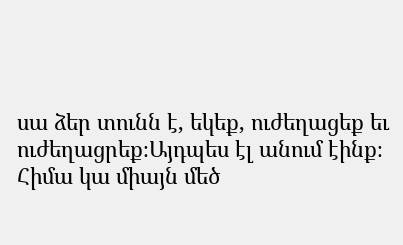սա ձեր տունն է, եկեք, ուժեղացեք եւ ուժեղացրեք։Այդպես էլ անում էինք։
Հիմա կա միայն մեծ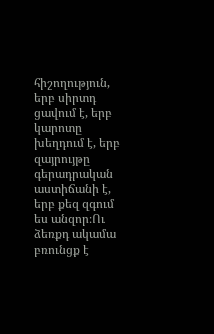հիշողություն, երբ սիրտդ ցավում է, երբ կարոտը խեղդում է, երբ զայրույթը գերադրական աստիճանի է, երբ քեզ զգում ես անզոր։Ու ձեռքդ ակամա բռունցք է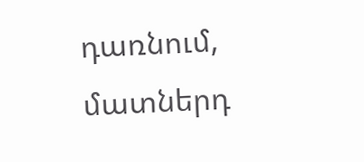դառնում, մատներդ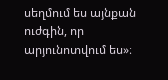սեղմում ես այնքան ուժգին, որ արյունոտվում ես»։